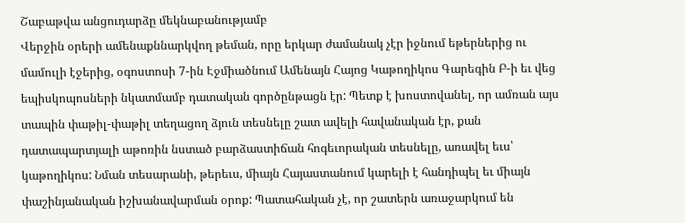Շաբաթվա անցուդարձը մեկնաբանությամբ
Վերջին օրերի ամենաքննարկվող թեման, որը երկար ժամանակ չէր իջնում եթերներից ու մամուլի էջերից, օգոստոսի 7-ին Էջմիածնում Ամենայն Հայոց Կաթողիկոս Գարեգին Բ-ի եւ վեց եպիսկոպոսների նկատմամբ դատական գործընթացն էր: Պետք է խոստովանել, որ ամռան այս տապին փաթիլ-փաթիլ տեղացող ձյուն տեսնելը շատ ավելի հավանական էր, քան դատապարտյալի աթոռին նստած բարձաստիճան հոգեւորական տեսնելը, առավել եւս՝ կաթողիկոս: Նման տեսարանի, թերեւս, միայն Հայաստանում կարելի է հանդիպել եւ միայն փաշինյանական իշխանավարման օրոք: Պատահական չէ, որ շատերն առաջարկում են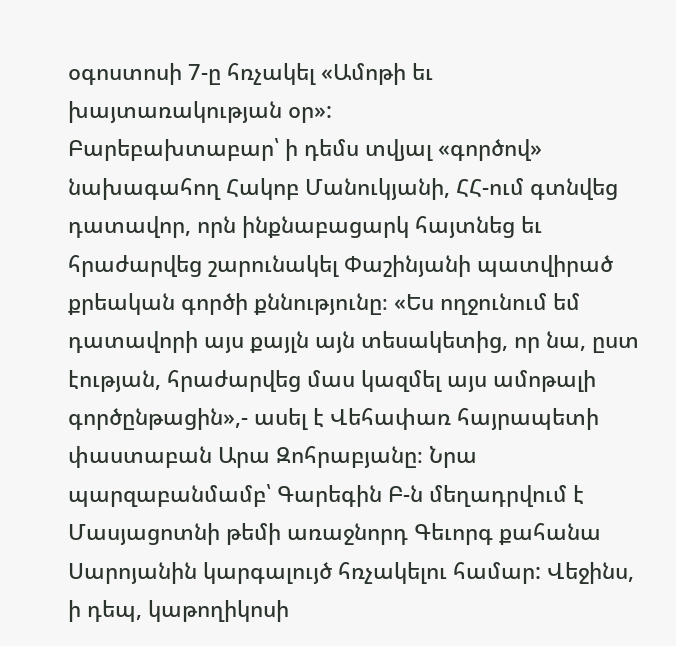օգոստոսի 7-ը հռչակել «Ամոթի եւ խայտառակության օր»:
Բարեբախտաբար՝ ի դեմս տվյալ «գործով» նախագահող Հակոբ Մանուկյանի, ՀՀ-ում գտնվեց դատավոր, որն ինքնաբացարկ հայտնեց եւ հրաժարվեց շարունակել Փաշինյանի պատվիրած քրեական գործի քննությունը։ «Ես ողջունում եմ դատավորի այս քայլն այն տեսակետից, որ նա, ըստ էության, հրաժարվեց մաս կազմել այս ամոթալի գործընթացին»,- ասել է Վեհափառ հայրապետի փաստաբան Արա Զոհրաբյանը։ Նրա պարզաբանմամբ՝ Գարեգին Բ-ն մեղադրվում է Մասյացոտնի թեմի առաջնորդ Գեւորգ քահանա Սարոյանին կարգալույծ հռչակելու համար: Վեջինս, ի դեպ, կաթողիկոսի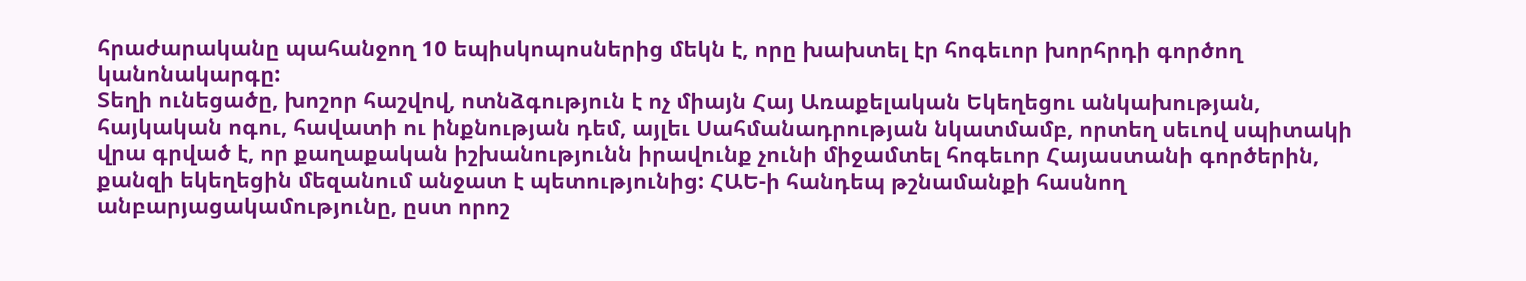հրաժարականը պահանջող 10 եպիսկոպոսներից մեկն է, որը խախտել էր հոգեւոր խորհրդի գործող կանոնակարգը:
Տեղի ունեցածը, խոշոր հաշվով, ոտնձգություն է ոչ միայն Հայ Առաքելական Եկեղեցու անկախության, հայկական ոգու, հավատի ու ինքնության դեմ, այլեւ Սահմանադրության նկատմամբ, որտեղ սեւով սպիտակի վրա գրված է, որ քաղաքական իշխանությունն իրավունք չունի միջամտել հոգեւոր Հայաստանի գործերին, քանզի եկեղեցին մեզանում անջատ է պետությունից: ՀԱԵ-ի հանդեպ թշնամանքի հասնող անբարյացակամությունը, ըստ որոշ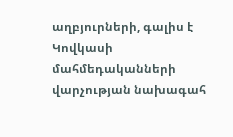աղբյուրների, գալիս է Կովկասի մահմեդականների վարչության նախագահ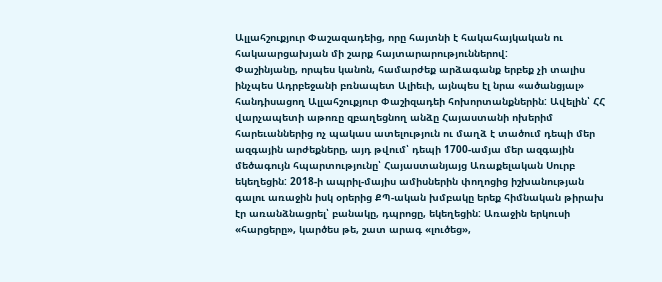Ալլահշուքյուր Փաշազադեից, որը հայտնի է հակահայկական ու հակաարցախյան մի շարք հայտարարություններով:
Փաշինյանը, որպես կանոն, համարժեք արձագանք երբեք չի տալիս ինչպես Ադրբեջանի բռնապետ Ալիեւի, այնպես էլ նրա «ածանցյալ» հանդիսացող Ալլահշուքյուր Փաշիզադեի հոխորտանքներին: Ավելին՝ ՀՀ վարչապետի աթոռը զբաղեցնող անձը Հայաստանի ոխերիմ հարեւաններից ոչ պակաս ատելություն ու մաղձ է տածում դեպի մեր ազգային արժեքները, այդ թվում՝ դեպի 1700-ամյա մեր ազգային մեծագույն հպարտությունը՝ Հայաստանյայց Առաքելական Սուրբ եկեղեցին: 2018-ի ապրիլ-մայիս ամիսներին փողոցից իշխանության գալու առաջին իսկ օրերից ՔՊ-ական խմբակը երեք հիմնական թիրախ էր առանձնացրել՝ բանակը, դպրոցը, եկեղեցին: Առաջին երկուսի «հարցերը», կարծես թե, շատ արագ «լուծեց»,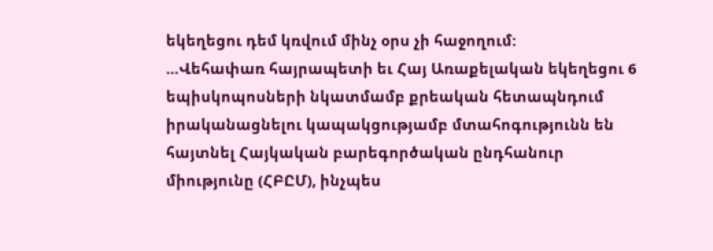եկեղեցու դեմ կռվում մինչ օրս չի հաջողում:
…Վեհափառ հայրապետի եւ Հայ Առաքելական եկեղեցու 6 եպիսկոպոսների նկատմամբ քրեական հետապնդում իրականացնելու կապակցությամբ մտահոգությունն են հայտնել Հայկական բարեգործական ընդհանուր միությունը (ՀԲԸՄ), ինչպես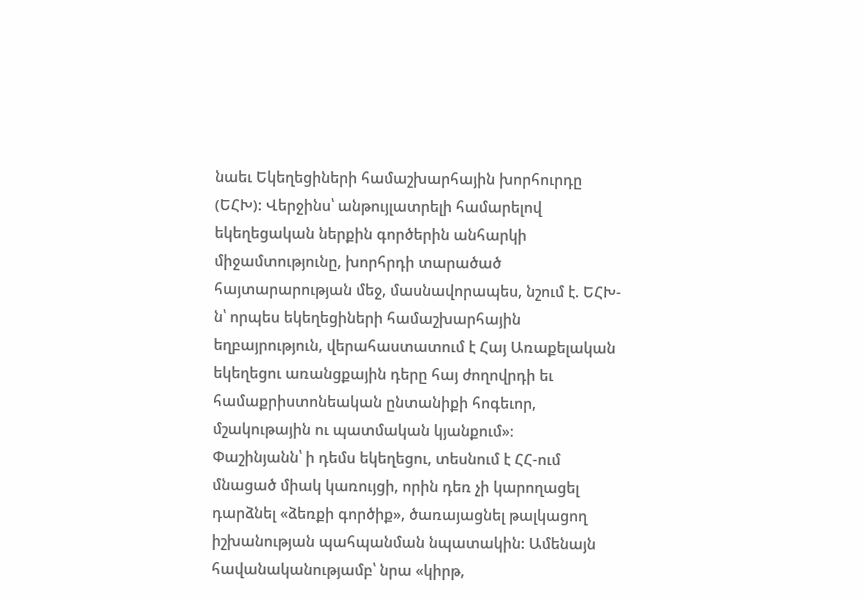նաեւ Եկեղեցիների համաշխարհային խորհուրդը (ԵՀԽ): Վերջինս՝ անթույլատրելի համարելով եկեղեցական ներքին գործերին անհարկի միջամտությունը, խորհրդի տարածած հայտարարության մեջ, մասնավորապես, նշում է. ԵՀԽ-ն՝ որպես եկեղեցիների համաշխարհային եղբայրություն, վերահաստատում է Հայ Առաքելական եկեղեցու առանցքային դերը հայ ժողովրդի եւ համաքրիստոնեական ընտանիքի հոգեւոր, մշակութային ու պատմական կյանքում»։
Փաշինյանն՝ ի դեմս եկեղեցու, տեսնում է ՀՀ-ում մնացած միակ կառույցի, որին դեռ չի կարողացել դարձնել «ձեռքի գործիք», ծառայացնել թալկացող իշխանության պահպանման նպատակին: Ամենայն հավանականությամբ՝ նրա «կիրթ,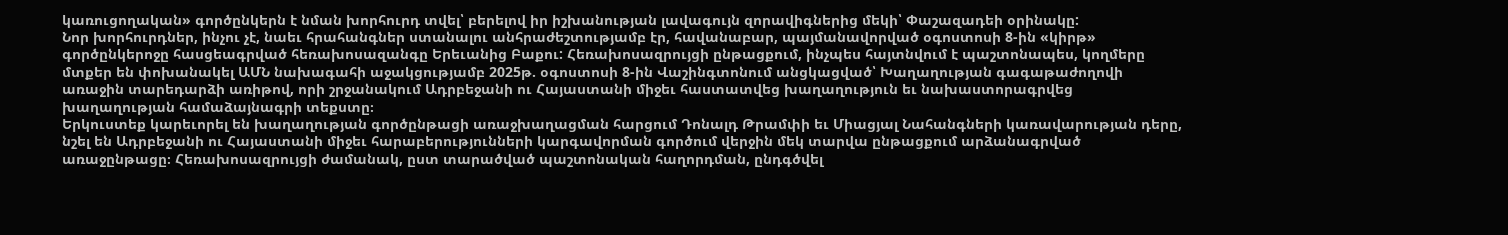կառուցողական» գործընկերն է նման խորհուրդ տվել՝ բերելով իր իշխանության լավագույն զորավիգներից մեկի՝ Փաշազադեի օրինակը:
Նոր խորհուրդներ, ինչու չէ, նաեւ հրահանգներ ստանալու անհրաժեշտությամբ էր, հավանաբար, պայմանավորված օգոստոսի 8-ին «կիրթ» գործընկերոջը հասցեագրված հեռախոսազանգը Երեւանից Բաքու: Հեռախոսազրույցի ընթացքում, ինչպես հայտնվում է պաշտոնապես, կողմերը մտքեր են փոխանակել ԱՄՆ նախագահի աջակցությամբ 2025թ. օգոստոսի 8-ին Վաշինգտոնում անցկացված՝ Խաղաղության գագաթաժողովի առաջին տարեդարձի առիթով, որի շրջանակում Ադրբեջանի ու Հայաստանի միջեւ հաստատվեց խաղաղություն եւ նախաստորագրվեց խաղաղության համաձայնագրի տեքստը։
Երկուստեք կարեւորել են խաղաղության գործընթացի առաջխաղացման հարցում Դոնալդ Թրամփի եւ Միացյալ Նահանգների կառավարության դերը, նշել են Ադրբեջանի ու Հայաստանի միջեւ հարաբերությունների կարգավորման գործում վերջին մեկ տարվա ընթացքում արձանագրված առաջընթացը։ Հեռախոսազրույցի ժամանակ, ըստ տարածված պաշտոնական հաղորդման, ընդգծվել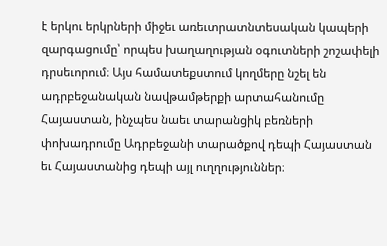է երկու երկրների միջեւ առեւտրատնտեսական կապերի զարգացումը՝ որպես խաղաղության օգուտների շոշափելի դրսեւորում։ Այս համատեքստում կողմերը նշել են ադրբեջանական նավթամթերքի արտահանումը Հայաստան, ինչպես նաեւ տարանցիկ բեռների փոխադրումը Ադրբեջանի տարածքով դեպի Հայաստան եւ Հայաստանից դեպի այլ ուղղություններ։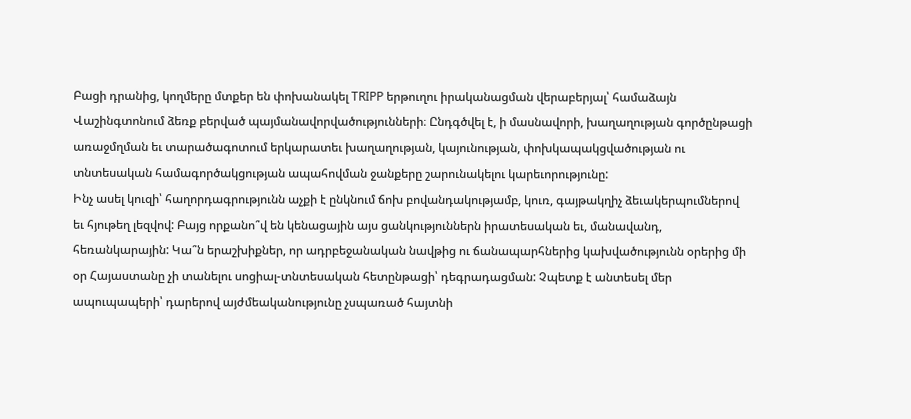Բացի դրանից, կողմերը մտքեր են փոխանակել TRIPP երթուղու իրականացման վերաբերյալ՝ համաձայն Վաշինգտոնում ձեռք բերված պայմանավորվածությունների։ Ընդգծվել է, ի մասնավորի, խաղաղության գործընթացի առաջմղման եւ տարածագոտում երկարատեւ խաղաղության, կայունության, փոխկապակցվածության ու տնտեսական համագործակցության ապահովման ջանքերը շարունակելու կարեւորությունը:
Ինչ ասել կուզի՝ հաղորդագրությունն աչքի է ընկնում ճոխ բովանդակությամբ, կուռ, գայթակղիչ ձեւակերպումներով եւ հյութեղ լեզվով: Բայց որքանո՞վ են կենացային այս ցանկություններն իրատեսական եւ, մանավանդ, հեռանկարային: Կա՞ն երաշխիքներ, որ ադրբեջանական նավթից ու ճանապարհներից կախվածությունն օրերից մի օր Հայաստանը չի տանելու սոցիալ-տնտեսական հետընթացի՝ դեգրադացման: Չպետք է անտեսել մեր ապուպապերի՝ դարերով այժմեականությունը չսպառած հայտնի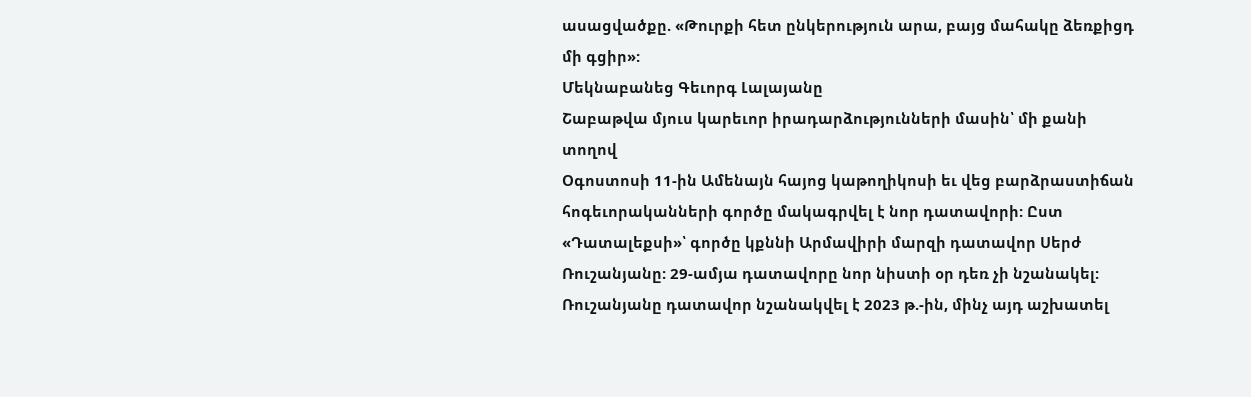ասացվածքը. «Թուրքի հետ ընկերություն արա, բայց մահակը ձեռքիցդ մի գցիր»:
Մեկնաբանեց Գեւորգ Լալայանը
Շաբաթվա մյուս կարեւոր իրադարձությունների մասին՝ մի քանի տողով
Օգոստոսի 11-ին Ամենայն հայոց կաթողիկոսի եւ վեց բարձրաստիճան հոգեւորականների գործը մակագրվել է նոր դատավորի: Ըստ «Դատալեքսի»՝ գործը կքննի Արմավիրի մարզի դատավոր Սերժ Ռուշանյանը: 29-ամյա դատավորը նոր նիստի օր դեռ չի նշանակել: Ռուշանյանը դատավոր նշանակվել է 2023 թ.-ին, մինչ այդ աշխատել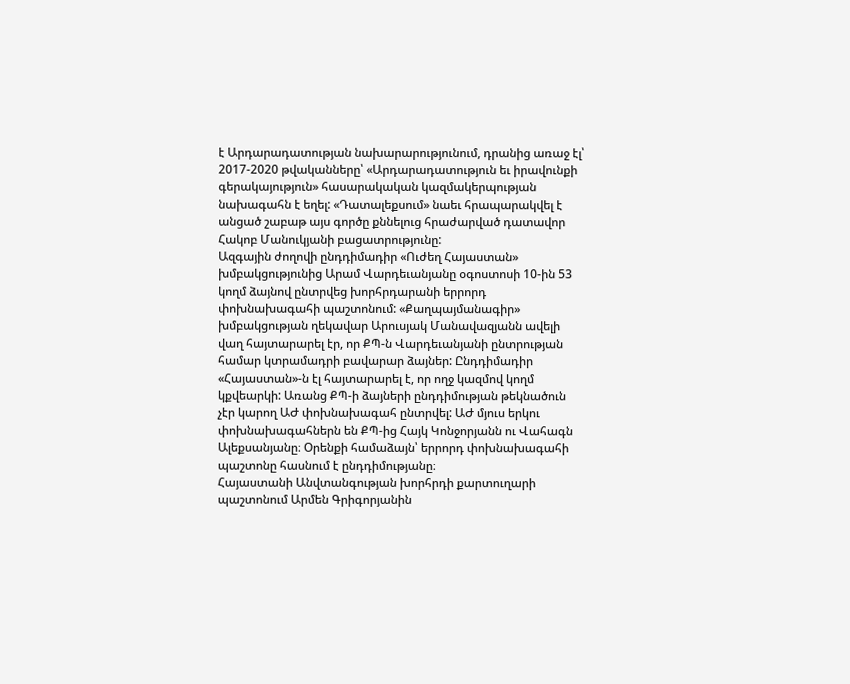է Արդարադատության նախարարությունում, դրանից առաջ էլ՝ 2017-2020 թվականները՝ «Արդարադատություն եւ իրավունքի գերակայություն» հասարակական կազմակերպության նախագահն է եղել: «Դատալեքսում» նաեւ հրապարակվել է անցած շաբաթ այս գործը քննելուց հրաժարված դատավոր Հակոբ Մանուկյանի բացատրությունը:
Ազգային ժողովի ընդդիմադիր «Ուժեղ Հայաստան» խմբակցությունից Արամ Վարդեւանյանը օգոստոսի 10-ին 53 կողմ ձայնով ընտրվեց խորհրդարանի երրորդ փոխնախագահի պաշտոնում: «Քաղպայմանագիր» խմբակցության ղեկավար Արուսյակ Մանավազյանն ավելի վաղ հայտարարել էր, որ ՔՊ-ն Վարդեւանյանի ընտրության համար կտրամադրի բավարար ձայներ: Ընդդիմադիր «Հայաստան»-ն էլ հայտարարել է, որ ողջ կազմով կողմ կքվեարկի: Առանց ՔՊ-ի ձայների ընդդիմության թեկնածուն չէր կարող ԱԺ փոխնախագահ ընտրվել: ԱԺ մյուս երկու փոխնախագահներն են ՔՊ-ից Հայկ Կոնջորյանն ու Վահագն Ալեքսանյանը։ Օրենքի համաձայն՝ երրորդ փոխնախագահի պաշտոնը հասնում է ընդդիմությանը։
Հայաստանի Անվտանգության խորհրդի քարտուղարի պաշտոնում Արմեն Գրիգորյանին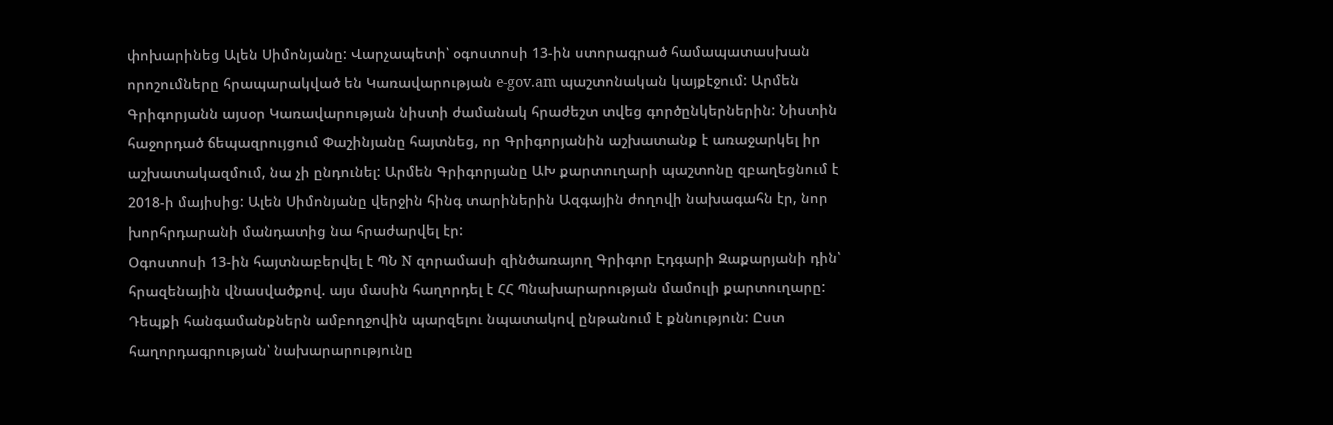փոխարինեց Ալեն Սիմոնյանը: Վարչապետի՝ օգոստոսի 13-ին ստորագրած համապատասխան որոշումները հրապարակված են Կառավարության e-gov.am պաշտոնական կայքէջում: Արմեն Գրիգորյանն այսօր Կառավարության նիստի ժամանակ հրաժեշտ տվեց գործընկերներին: Նիստին հաջորդած ճեպազրույցում Փաշինյանը հայտնեց, որ Գրիգորյանին աշխատանք է առաջարկել իր աշխատակազմում, նա չի ընդունել: Արմեն Գրիգորյանը ԱԽ քարտուղարի պաշտոնը զբաղեցնում է 2018-ի մայիսից: Ալեն Սիմոնյանը վերջին հինգ տարիներին Ազգային ժողովի նախագահն էր, նոր խորհրդարանի մանդատից նա հրաժարվել էր:
Օգոստոսի 13-ին հայտնաբերվել է ՊՆ N զորամասի զինծառայող Գրիգոր Էդգարի Զաքարյանի դին՝ հրազենային վնասվածքով. այս մասին հաղորդել է ՀՀ Պնախարարության մամուլի քարտուղարը: Դեպքի հանգամանքներն ամբողջովին պարզելու նպատակով ընթանում է քննություն: Ըստ հաղորդագրության՝ նախարարությունը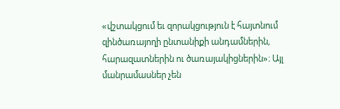«վշտակցում եւ զորակցություն է հայտնում զինծառայողի ընտանիքի անդամներին, հարազատներին ու ծառայակիցներին»։ Այլ մանրամասներ չեն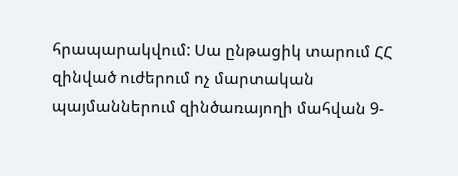հրապարակվում: Սա ընթացիկ տարում ՀՀ զինված ուժերում ոչ մարտական պայմաններում զինծառայողի մահվան 9-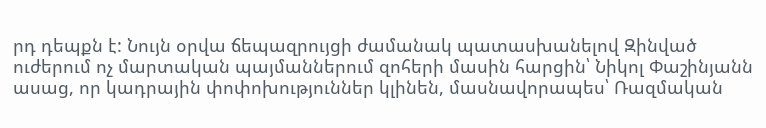րդ դեպքն է: Նույն օրվա ճեպազրույցի ժամանակ պատասխանելով Զինված ուժերում ոչ մարտական պայմաններում զոհերի մասին հարցին՝ Նիկոլ Փաշինյանն ասաց, որ կադրային փոփոխություններ կլինեն, մասնավորապես՝ Ռազմական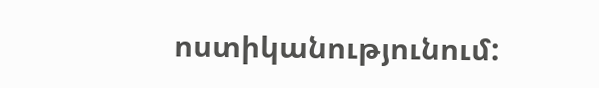ոստիկանությունում: